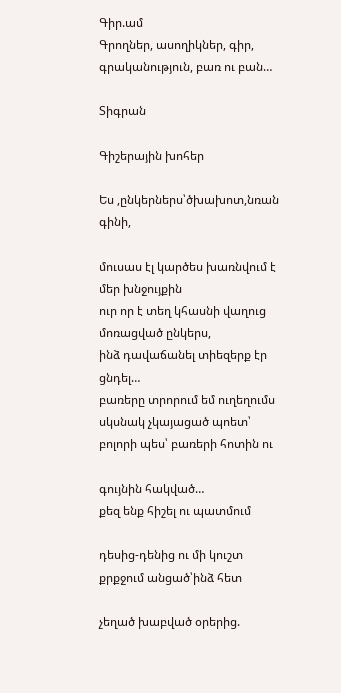Գիր.ամ
Գրողներ, ասողիկներ, գիր, գրականություն, բառ ու բան…

Տիգրան

Գիշերային խոհեր

Ես ,ընկերներս՝ծխախոտ,նռան գինի,

մուսաս էլ կարծես խառնվում է մեր խնջույքին
ուր որ է տեղ կհասնի վաղուց մոռացված ընկերս,
ինձ դավաճանել տիեզերք էր ցնդել…
բառերը տրորում եմ ուղեղումս
սկսնակ չկայացած պոետ՝
բոլորի պես՝ բառերի հոտին ու

գույնին հակված…
քեզ ենք հիշել ու պատմում

դեսից-դենից ու մի կուշտ
քրքջում անցած՝ինձ հետ

չեղած խաբված օրերից.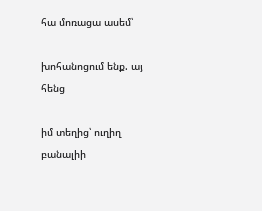հա մոռացա ասեմ՝

խոհանոցում ենք. այ հենց

իմ տեղից՝ ուղիղ բանալիի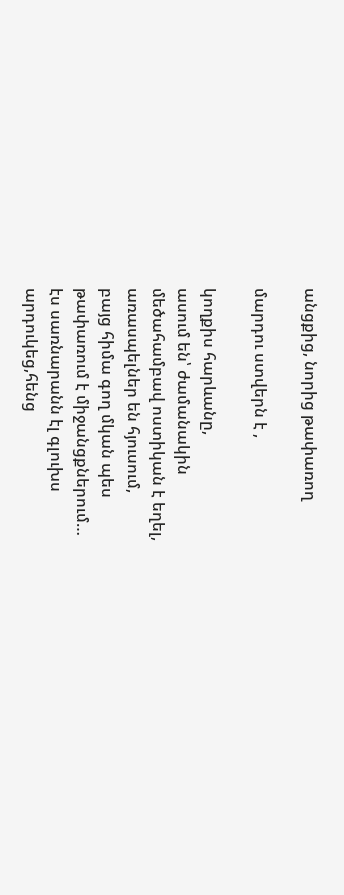անցքից, նորից թափառող

մարդու ստվերն է ,

կողքիս հարևանը,
ասում են՝ ժամանակին
մեծահամբավ ոստիկան է եղել,
առասպելներ են հյուսում,
բայց հիմա գող մկան պես
թափառում է միջանցքներում…
էս սառնարանն էլ գլուխս
արդուկեց,հենց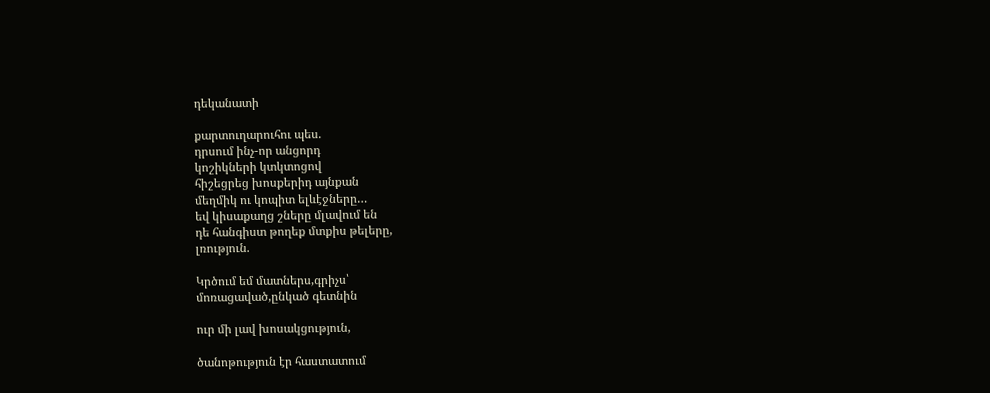դեկանատի

քարտուղարուհու պես.
դրսում ինչ-որ անցորդ
կոշիկների կտկտոցով
հիշեցրեց խոսքերիդ այնքան
մեղմիկ ու կոպիտ ելևէջները…
եվ կիսաքաղց շները մլավում են
դե հանգիստ թողեք մտքիս թելերը,
լռություն.

Կրծում եմ մատներս,գրիչս՝
մոռացաված,ընկած գետնին

ուր մի լավ խոսակցություն,

ծանոթություն էր հաստատում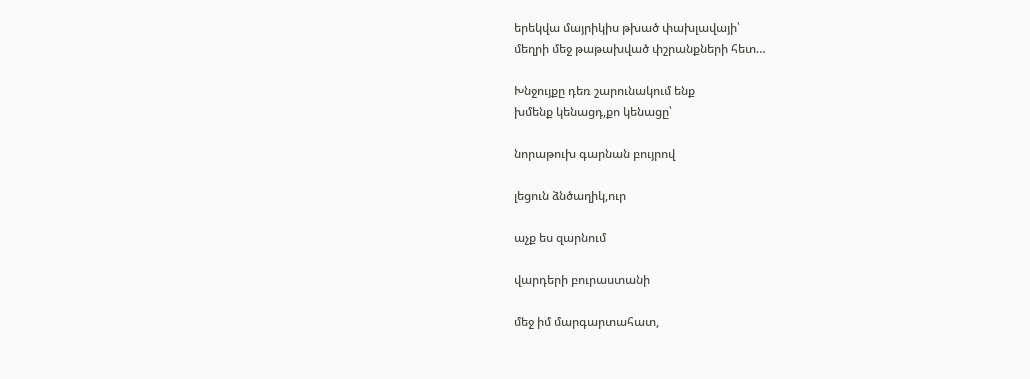երեկվա մայրիկիս թխած փախլավայի՝
մեղրի մեջ թաթախված փշրանքների հետ…

Խնջույքը դեռ շարունակում ենք
խմենք կենացդ,քո կենացը՝

նորաթուխ գարնան բույրով

լեցուն ձնծաղիկ,ուր

աչք ես զարնում

վարդերի բուրաստանի

մեջ իմ մարգարտահատ,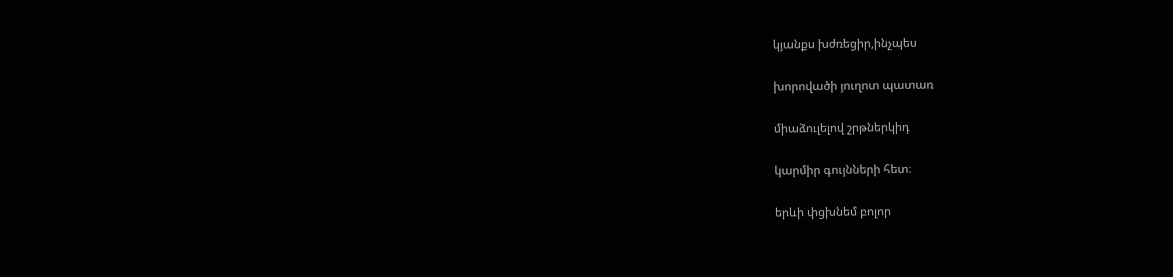կյանքս խժռեցիր,ինչպես

խորովածի յուղոտ պատառ

միաձուլելով շրթներկիդ

կարմիր գույնների հետ։

երևի փցխնեմ բոլոր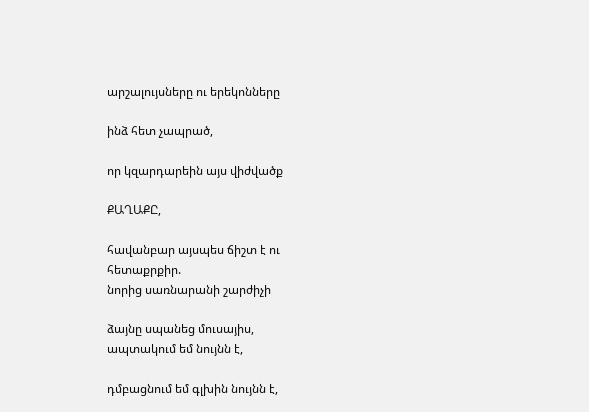արշալույսները ու երեկոնները

ինձ հետ չապրած,

որ կզարդարեին այս վիժվածք

ՔԱՂԱՔԸ,

հավանբար այսպես ճիշտ է ու
հետաքրքիր.
նորից սառնարանի շարժիչի

ձայնը սպանեց մուսայիս,
ապտակում եմ նույնն է,

դմբացնում եմ գլխին նույնն է,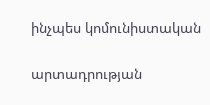ինչպես կոմունիստական

արտադրության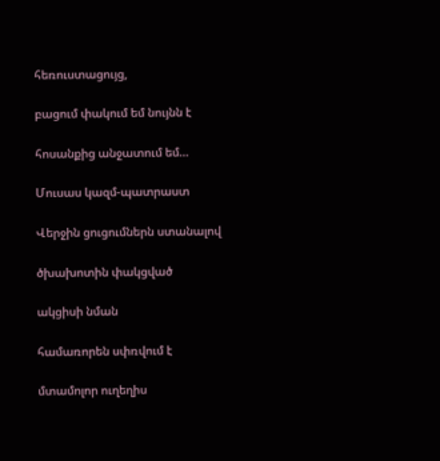հեռուստացույց,

բացում փակում եմ նույնն է

հոսանքից անջատում եմ…

Մուսաս կազմ-պատրաստ

Վերջին ցուցումներն ստանալով

ծխախոտին փակցված

ակցիսի նման

համառորեն սփռվում է

մտամոլոր ուղեղիս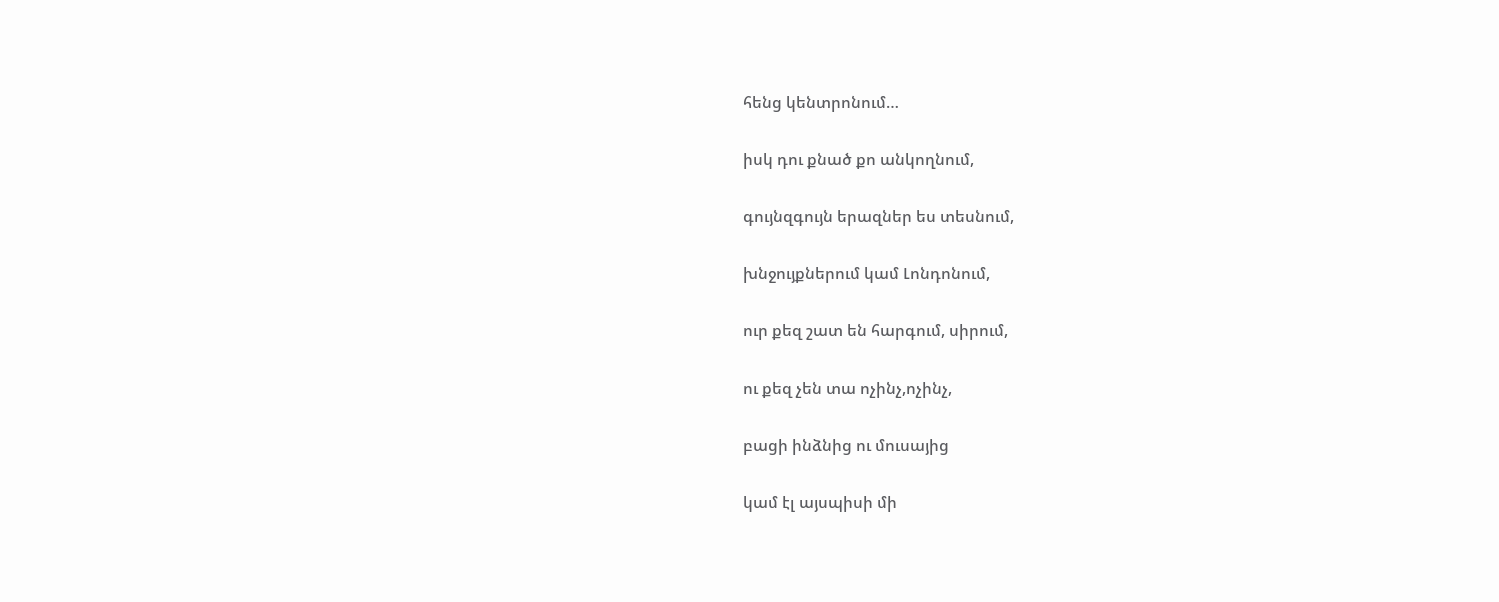հենց կենտրոնում…

իսկ դու քնած քո անկողնում,

գույնզգույն երազներ ես տեսնում,

խնջույքներում կամ Լոնդոնում,

ուր քեզ շատ են հարգում, սիրում,

ու քեզ չեն տա ոչինչ,ոչինչ,

բացի ինձնից ու մուսայից

կամ էլ այսպիսի մի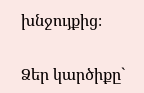խնջույքից։

Ձեր կարծիքը`